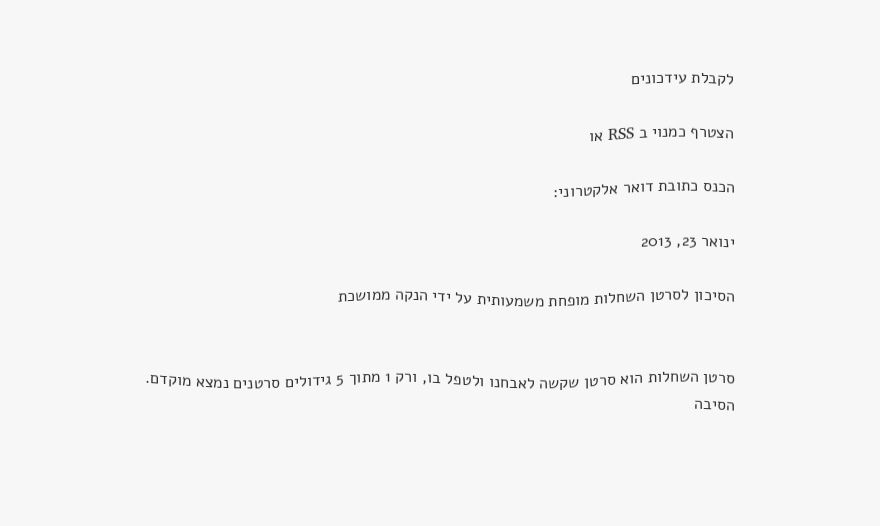לקבלת עידכונים

הצטרף כמנוי ב RSS או

הכנס כתובת דואר אלקטרוני:

ינואר 23, 2013

הסיכון לסרטן השחלות מופחת משמעותית על ידי הנקה ממושכת


סרטן השחלות הוא סרטן שקשה לאבחנו ולטפל בו, ורק 1 מתוך 5 גידולים סרטנים נמצא מוקדם.
הסיבה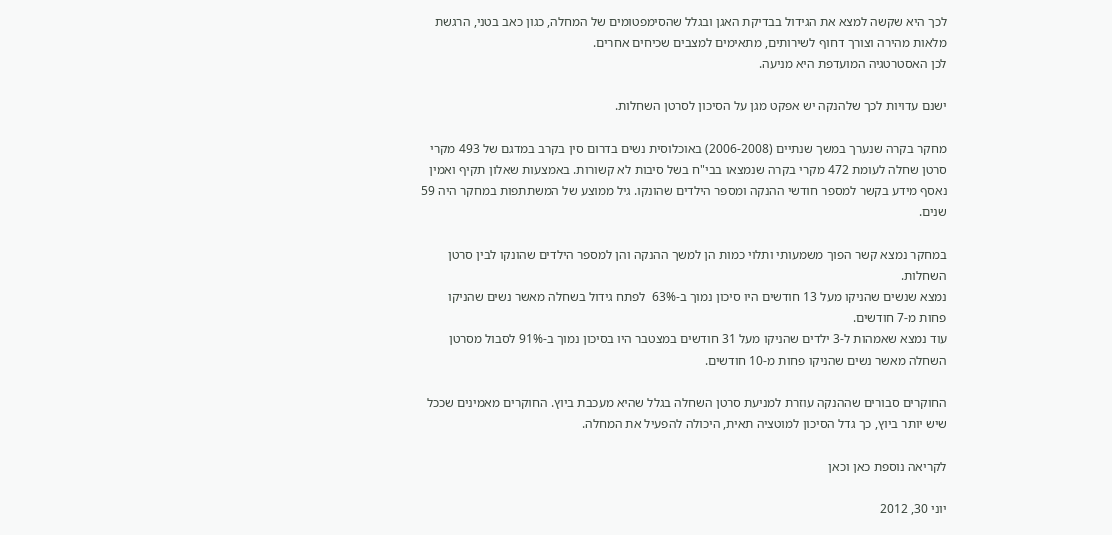לכך היא שקשה למצא את הגידול בבדיקת האגן ובגלל שהסימפטומים של המחלה, כגון כאב בטני, הרגשת מלאות מהירה וצורך דחוף לשירותים, מתאימים למצבים שכיחים אחרים.
לכן האסטרטגיה המועדפת היא מניעה.

ישנם עדויות לכך שלהנקה יש אפקט מגן על הסיכון לסרטן השחלות.

מחקר בקרה שנערך במשך שנתיים (2006-2008) באוכלוסית נשים בדרום סין בקרב במדגם של 493 מקרי סרטן שחלה לעומת 472 מקרי בקרה שנמצאו בבי"ח בשל סיבות לא קשורות. באמצעות שאלון תקיף ואמין נאסף מידע בקשר למספר חודשי ההנקה ומספר הילדים שהונקו. גיל ממוצע של המשתתפות במחקר היה 59 שנים.

במחקר נמצא קשר הפוך משמעותי ותלוי כמות הן למשך ההנקה והן למספר הילדים שהונקו לבין סרטן השחלות.
נמצא שנשים שהניקו מעל 13 חודשים היו סיכון נמוך ב-63%  לפתח גידול בשחלה מאשר נשים שהניקו פחות מ-7 חודשים.
עוד נמצא שאמהות ל-3 ילדים שהניקו מעל 31 חודשים במצטבר היו בסיכון נמוך ב-91% לסבול מסרטן השחלה מאשר נשים שהניקו פחות מ-10 חודשים.

החוקרים סבורים שההנקה עוזרת למניעת סרטן השחלה בגלל שהיא מעכבת ביוץ. החוקרים מאמינים שככל שיש יותר ביוץ, כך גדל הסיכון למוטציה תאית, היכולה להפעיל את המחלה.

לקריאה נוספת כאן וכאן

יוני 30, 2012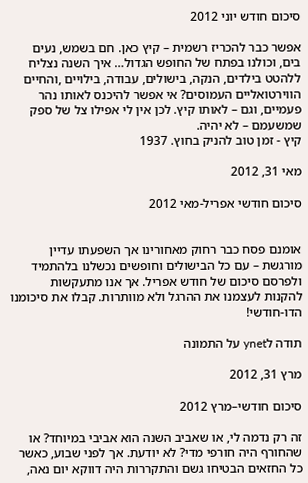סיכום חודש יוני 2012

אפשר כבר להכריז רשמית – קיץ כאן. חם בשמש, נעים בים, וכולנו בפתח של החופש הגדול… איך השנה נצליח ללהטט בילדים, הנקה, בישולים, עבודה, בילויים ,והחיים הווירטואליים העמוסים? אי אפשר להיכנס לאותו נהר פעמיים, וגם – לאותו קיץ. לכן אין לי אפילו צל של ספק שמשעמם – לא יהיה.
קיץ - זמן טוב להניק בחוץ. 1937

מאי 31, 2012

סיכום חודשי אפריל-מאי 2012


אומנם פסח כבר רחוק מאחורינו אך השפעתו עדיין מורגשת – עם כל הבישולים וחופשים נכשלנו בלהתמיד ולפרסם סיכום של חודש אפריל. אך אנו מתעקשות להקנות לעצמנו את ההרגל ולא מוותרות. קבלו את סיכומנו הדו-חודשי!

תודה לynet על התמונה

מרץ 31, 2012

סיכום חודשי–מרץ 2012

זה רק נדמה לי, או שאביב השנה הוא אביבי במיוחד? או שהחורף היה חורפי מדי? לא יודעת. אך לפני שבוע, כאשר כל החזאים הבטיחו גשם והתקררות היה דווקא יום נאה,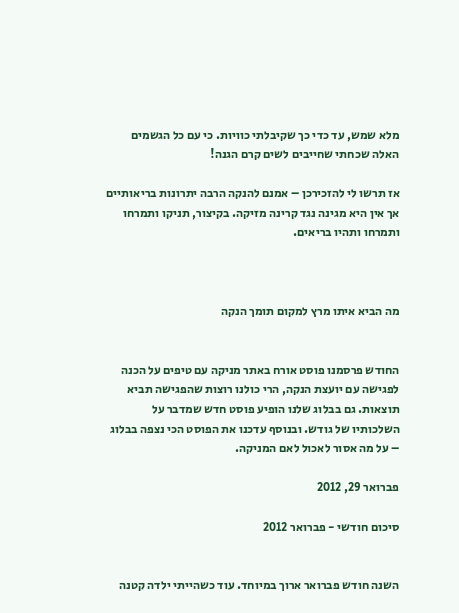מלא שמש, עד כדי כך שקיבלתי כוויות. כי עם כל הגשמים האלה שכחתי שחייבים לשים קרם הגנה!

אז תרשו לי להזכירכן – אמנם להנקה הרבה יתרונות בריאותיים אך אין היא מגינה נגד קרינה מזיקה. בקיצור, תניקו ותמרחו ותמרחו ותהיו בריאים.



מה הביא איתו מרץ למקום תומך הנקה


החודש פרסמנו פוסט אורח באתר מניקה עם טיפים על הכנה לפגישה עם יועצת הנקה, הרי כולנו רוצות שהפגישה תביא תוצאות. גם בבלוג שלנו הופיע פוסט חדש שמדבר על השלכותיו של גודש. ובנוסף עדכנו את הפוסט הכי נצפה בבלוג – על מה אסור לאכול לאם המניקה.

פברואר 29, 2012

סיכום חודשי - פברואר 2012


השנה חודש פברואר ארוך במיוחד. עוד כשהייתי ילדה קטנה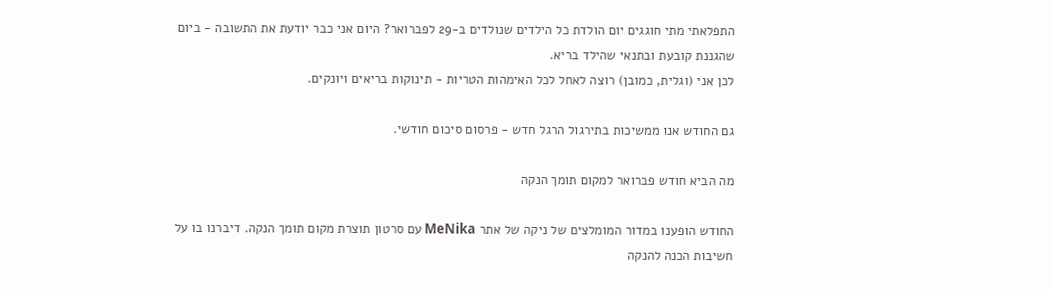התפלאתי מתי חוגגים יום הולדת כל הילדים שנולדים ב-29 לפברואר? היום אני כבר יודעת את התשובה - ביום שהגננת קובעת ובתנאי שהילד בריא.
לכן אני (וגלית, כמובן) רוצה לאחל לכל האימהות הטריות - תינוקות בריאים ויונקים.

גם החודש אנו ממשיכות בתירגול הרגל חדש - פרסום סיכום חודשי.

מה הביא חודש פברואר למקום תומך הנקה

החודש הופענו במדור המומלצים של ניקה של אתר MeNika עם סרטון תוצרת מקום תומך הנקה. דיברנו בו על חשיבות הכנה להנקה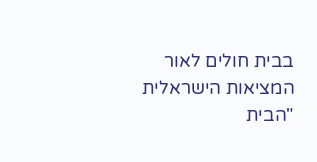בבית חולים לאור המציאות הישראלית "הבית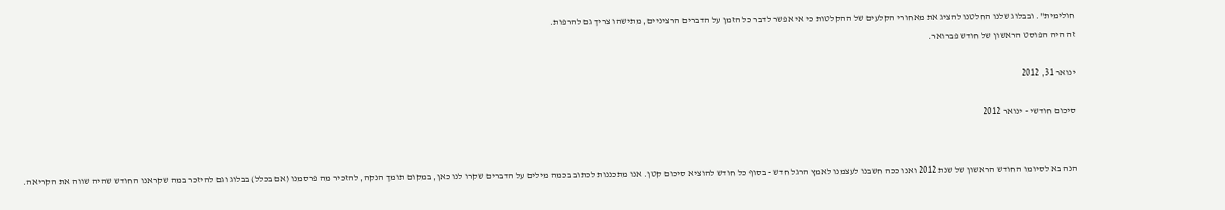חולימית". ובבלוג שלנו החלטנו להציג את מאחורי הקלעים של ההקלטות כי אי אפשר לדבר כל הזמן על הדברים הרציניים, מתישהו צריך גם להרפות.
זה היה הפוסט הראשון של חודש פברואר.

ינואר 31, 2012

סיכום חודשי - ינואר 2012


הנה בא לסיומו החודש הראשון של שנת 2012 ואנו ככה חשבנו לעצמנו לאמץ הרגל חדש - בסוף כל חודש להוציא סיכום קטן. אנו מתכננות לכתוב בכמה מילים על הדברים שקרו לנו כאן, במקום תומך הנקה, להזכיר מה פרסמנו (אם בכלל) בבלוג וגם להיזכר במה שקראנו החודש שהיה שווה את הקריאה.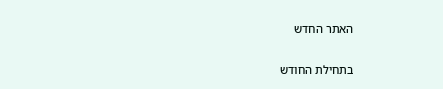האתר החדש

בתחילת החודש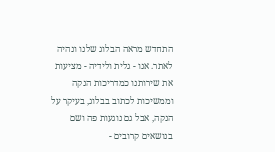התחדש מראה הבלוג שלנו ונהיה לאתר. אנו - גלית ולידיה - מציעות את שירותנו כמדריכות הנקה וממשיכות לכתוב בבלוג, בעיקר על הנקה, אבל גם נוגעות פה ושם בנושאים קרובים -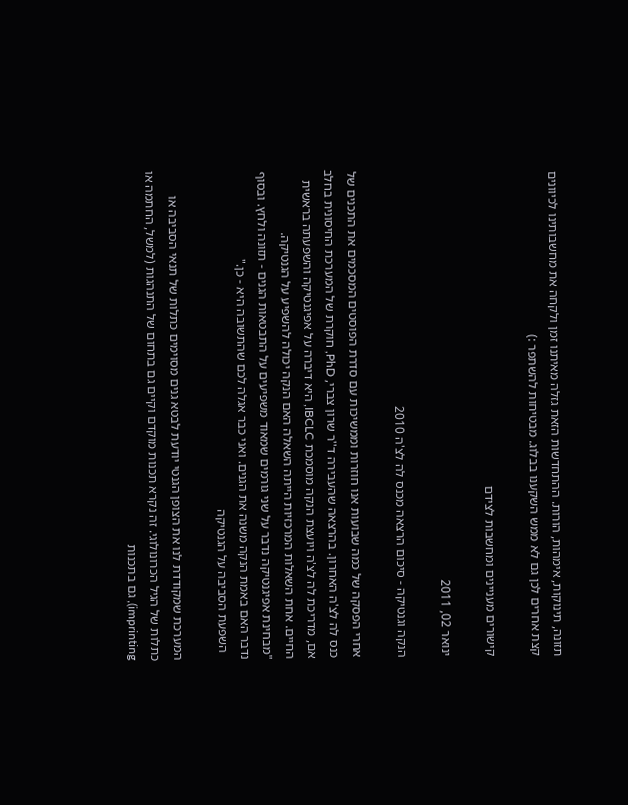תזונה, תינוקות, אימהות, הורות. ההתחדשות הזאת גזלה מאיתנו זמן ולקחה את מחשבותינו לכיוונים קצת אחרים לכן גם לא ממש השקענו בבלוג. מבטיחות להשתפר :)

קישורים מעניינים ומחשבות לצידם

ינואר 02, 2011

הנקה וגנטיקה - סיכום הרצאה מכנס לה לצ'ה 2010

אחרי הפסקה של כמה שבועות אנו חוזרות וממשיכות עם סדרת הפוסטים המסכמים את התכנים של כנס לה לצ'ה האחרון. בהרצאה שהעבירה ד''ר שרון צברי, PhD, חוקרת של המערכת החיסונית בחלב אם, מדריכת לה לצ'ה ויועצת הנקה מוסמכת IBCLC, היא דיברה על אפיגנטיקה והשפעתה בראשית החיים. אחת השאלות המרכזיות הייתה השאלה האם הנקה יכולה להשפיע על הגנטיקה.
"מבחינת אפיגנטיקה נדבר על שני גורמים שמאוד משפיעים על התבטאות הגנים - תזונה ולחץ. ובסוף נדבר האם באמת הנקה משנה את הגנים. ואני כבר אגלה לכם שהתשובה היא - כן."
  השפעת הסביבה על הגנטיקה

המערכת שמקודדת לנו את הצופן הגנטי יודעת לבטא גנים מסוימים כתלות של תנאי הסביבה או כתלות של הגיל הכרונולוגי. זה נקרא תכנות מוקדם וקיים גם בתחום של התנהגות (למשל, החתמה או imprinting), גם בתכנות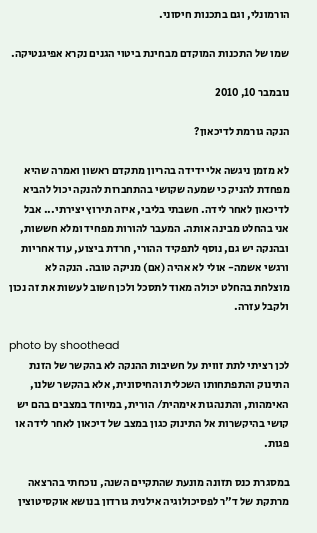הורמונלי, וגם בתכנות חיסוני.

שמו של התכנות המוקדם מבחינת ביטוי הגנים נקרא אפיגנטיקה.

נובמבר 10, 2010

הנקה גורמת לדיכאון?

לא מזמן ניגשה אלי ידידה בהריון מתקדם ראשון ואמרה שהיא מפחדת להניק כי שמעה שקושי בהתחברות להנקה יכול להביא לדיכאון לאחר לידה. חשבתי בליבי, איזה תירוץ יצירתי... אבל אני בהחלט מבינה אותה. המעבר להורות מפחיד ומלא חששות, ובהנקה יש גם, נוסף לתפקיד ההורי, חרדת ביצוע, עוד אחריות ורגשי אשמה- אולי לא אהיה (אם) מניקה טובה. הנקה לא מוצלחת בהחלט יכולה מאוד לתסכל ולכן חשוב לעשות את זה נכון ולקבל עזרה.

photo by shoothead
לכן רציתי לתת זווית על חשיבות ההנקה לא בהקשר של הזנת התינוק והתפתחותו השכלית והחיסונית, אלא בהקשר שלנו, האימהות, והתנהגות אימהית/ הורית, במיוחד במצבים בהם יש קושי בהיקשרות אל התינוק כגון במצב של דיכאון לאחר לידה או פגות.

במסגרת כנס תזונה מונעת שהתקיים השנה, נוכחתי בהרצאה מרתקת של ד"ר לפסיכולוגיה אילנית גורדון בנושא אוקסיטוצין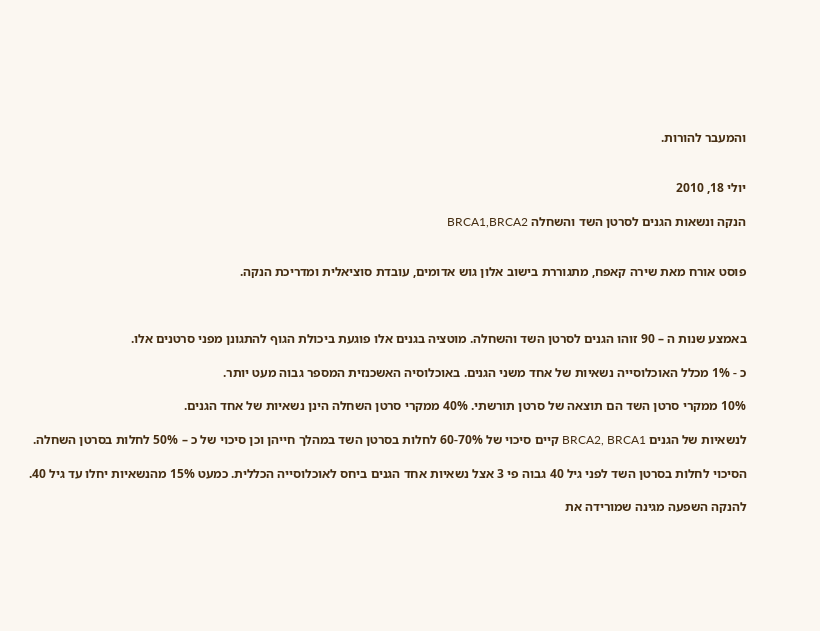והמעבר להורות.


יולי 18, 2010

הנקה ונשאות הגנים לסרטן השד והשחלה BRCA1,BRCA2


פוסט אורח מאת שירה קאפח, מתגוררת בישוב אלון גוש אדומים, עובדת סוציאלית ומדריכת הנקה.



באמצע שנות ה – 90 זוהו הגנים לסרטן השד והשחלה. מוטציה בגנים אלו פוגעת ביכולת הגוף להתגונן מפני סרטנים אלו.

כ - 1% מכלל האוכלוסייה נשאיות של אחד משני הגנים. באוכלוסיה האשכנזית המספר גבוה מעט יותר.

10% ממקרי סרטן השד הם תוצאה של סרטן תורשתי. 40% ממקרי סרטן השחלה הינן נשאיות של אחד הגנים.

לנשאיות של הגנים BRCA2, BRCA1 קיים סיכוי של 60-70% לחלות בסרטן השד במהלך חייהן וכן סיכוי של כ – 50% לחלות בסרטן השחלה.

הסיכוי לחלות בסרטן השד לפני גיל 40 גבוה פי 3 אצל נשאיות אחד הגנים ביחס לאוכלוסייה הכללית. כמעט 15% מהנשאיות יחלו עד גיל 40.

להנקה השפעה מגינה שמורידה את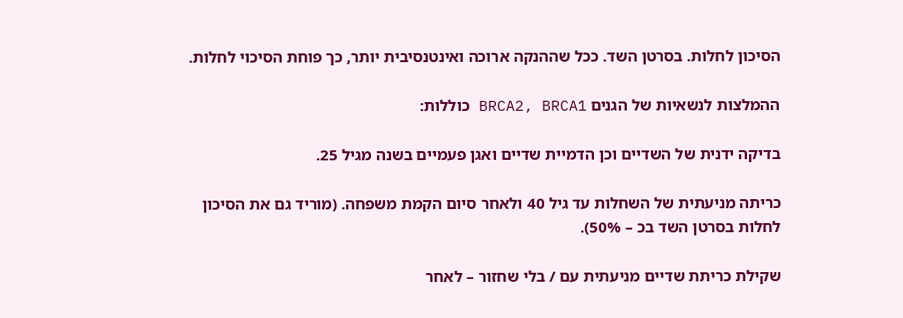הסיכון לחלות. בסרטן השד. ככל שההנקה ארוכה ואינטנסיבית יותר, כך פוחת הסיכוי לחלות.

ההמלצות לנשאיות של הגנים BRCA2, BRCA1 כוללות:

בדיקה ידנית של השדיים וכן הדמיית שדיים ואגן פעמיים בשנה מגיל 25.

כריתה מניעתית של השחלות עד גיל 40 ולאחר סיום הקמת משפחה. (מוריד גם את הסיכון לחלות בסרטן השד בכ – 50%).

שקילת כריתת שדיים מניעתית עם / בלי שחזור – לאחר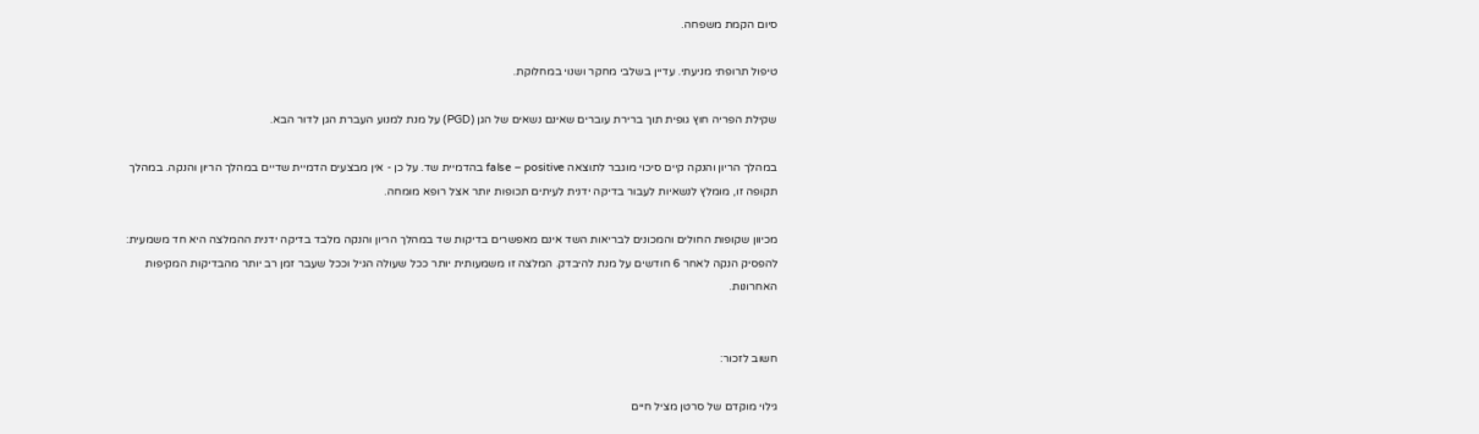סיום הקמת משפחה.

טיפול תרופתי מניעתי. עדיין בשלבי מחקר ושנוי במחלוקת.

שקילת הפריה חוץ גופית תוך ברירת עוברים שאינם נשאים של הגן (PGD) על מנת למנוע העברת הגן לדור הבא.

במהלך הריון והנקה קיים סיכוי מוגבר לתוצאה false – positive בהדמיית שד. על כן - אין מבצעים הדמיית שדיים במהלך הריון והנקה. במהלך תקופה זו, מומלץ לנשאיות לעבור בדיקה ידנית לעיתים תכופות יותר אצל רופא מומחה.

מכיוון שקופות החולים והמכונים לבריאות השד אינם מאפשרים בדיקות שד במהלך הריון והנקה מלבד בדיקה ידנית ההמלצה היא חד משמעית: להפסיק הנקה לאחר 6 חודשים על מנת להיבדק. המלצה זו משמעותית יותר ככל שעולה הגיל וככל שעבר זמן רב יותר מהבדיקות המקיפות האחרונות.


חשוב לזכור:

גילוי מוקדם של סרטן מציל חיים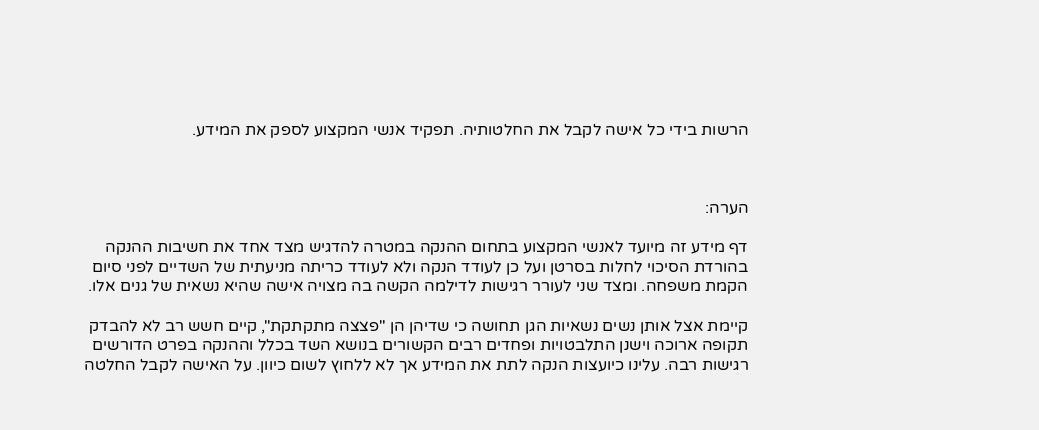הרשות בידי כל אישה לקבל את החלטותיה. תפקיד אנשי המקצוע לספק את המידע.



הערה:

דף מידע זה מיועד לאנשי המקצוע בתחום ההנקה במטרה להדגיש מצד אחד את חשיבות ההנקה בהורדת הסיכוי לחלות בסרטן ועל כן לעודד הנקה ולא לעודד כריתה מניעתית של השדיים לפני סיום הקמת משפחה. ומצד שני לעורר רגישות לדילמה הקשה בה מצויה אישה שהיא נשאית של גנים אלו.

קיימת אצל אותן נשים נשאיות הגן תחושה כי שדיהן הן "פצצה מתקתקת", קיים חשש רב לא להבדק תקופה ארוכה וישנן התלבטויות ופחדים רבים הקשורים בנושא השד בכלל וההנקה בפרט הדורשים רגישות רבה. עלינו כיועצות הנקה לתת את המידע אך לא ללחוץ לשום כיוון. על האישה לקבל החלטה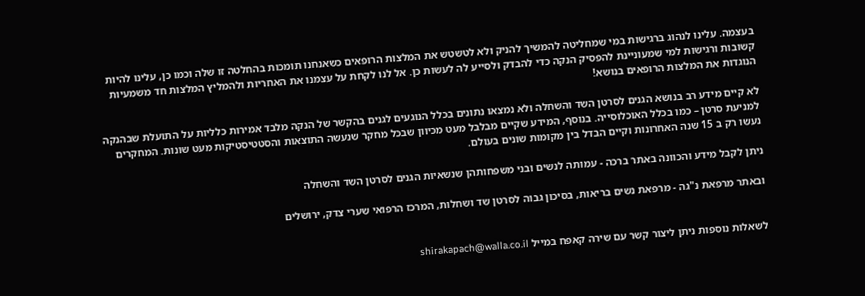בעצמה. עלינו לנהוג ברגישות במי שמחליטה להמשיך להניק ולא לטשטש את המלצות הרופאים כשאנחנו תומכות בהחלטה זו שלה וכמו כן, עלינו להיות קשובות ורגישות למי שמעוניינת להפסיק הנקה כדי להבדק ולסייע לה לעשות כן. אל לנו לקחת על עצמנו את האחריות ולהמליץ המלצות חד משמעיות הנוגדות את המלצות הרופאים בנושא!

לא קיים מידע רב בנושא הגנים לסרטן השד והשחלה ולא נמצאו נתונים בכלל הנוגעים לגנים בהקשר של הנקה מלבד אמירות כלליות על התועלת שבהנקה למניעת סרטן – כמו בכלל האוכלוסייה. בנוסף, המידע שקיים מבלבל מעט מכיוון שבכל מחקר שנעשה התוצאות והסטטיסטיקות מעט שונות. המחקרים נעשו רק ב 15 שנה האחרונות וקיים הבדל בין מקומות שונים בעולם.

ניתן לקבל מידע והכוונה באתר ברכה - עמותה לנשים ובני משפחותהן שנשאיות הגנים לסרטן השד והשחלה

ובאתר מרפאת נ"גה - מרפאת נשים בריאות, בסיכון גבוה לסרטן שד ושחלות, המרכז הרפואי שערי צדק, ירושלים


לשאלות נוספות ניתן ליצור קשר עם שירה קאפח במייל shirakapach@walla.co.il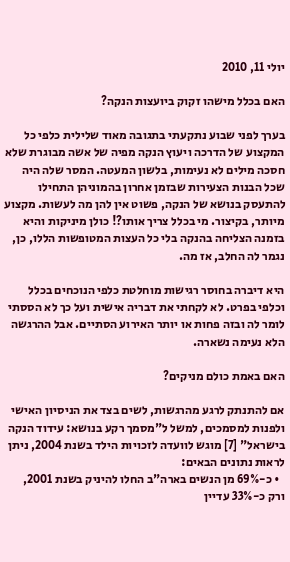יולי 11, 2010

האם בכלל מישהו זקוק ביועצות הנקה?

בערך לפני שבוע נתקעתי בתגובה מאוד שלילית כלפי כל המקצוע של הדרכה ויעוץ הנקה מפיה של אשה מבוגרת שלא חסכה מילים לא נעימות, בלשון המעטה. המסר שלה היה שכל הבנות הצעירות שבזמן אחרון בהמוניהן התחילו להתעסק בנושא של הנקה, פשוט אין להן מה לעשות. מקצוע מיותר, בקיצור. מי בכלל צריך אותו?! כולן מיניקות והיא בזמנה הצליחה בהנקה בלי כל העצות המטופשות הללו, כן, נגמר לה החלב, אז מה.

היא דיברה בחוסר רגישות מוחלטת כלפי הנוכחים בכלל וכלפי בפרט. לא לקחתי את דבריה אישית ועל כך לא הססתי לומר לה ובזה פחות או יותר האירוע הסתיים. אבל ההרגשה הלא נעימה נשארה.

האם באמת כולם מניקים?

אם להתנתק לרגע מהרגשות, לשים בצד את הניסיון האישי ולפנות למסמכים, למשל ל"מסמך רקע בנושא: עידוד הנקה בישראל" [7] מוגש לוועדה לזכויות הילד בשנת 2004, ניתן לראות נתונים הבאים:
  • כ-69% מן הנשים בארה"ב החלו להיניק בשנת 2001, ורק כ-33% עדיין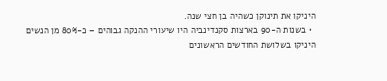היניקו את תינוקן כשהיה בן חצי שנה.
  • בשנות ה-90 בארצות סקנדינביה היו שיעורי ההנקה גבוהים – כ-80% מן הנשים היניקו בשלושת החודשים הראשונים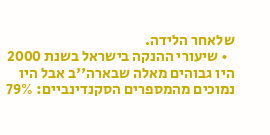שלאחר הלידה.
  • שיעורי ההנקה בישראל בשנת 2000 היו גבוהים מאלה שבארה''ב אבל היו נמוכים מהמספרים הסקנדינביים: 79%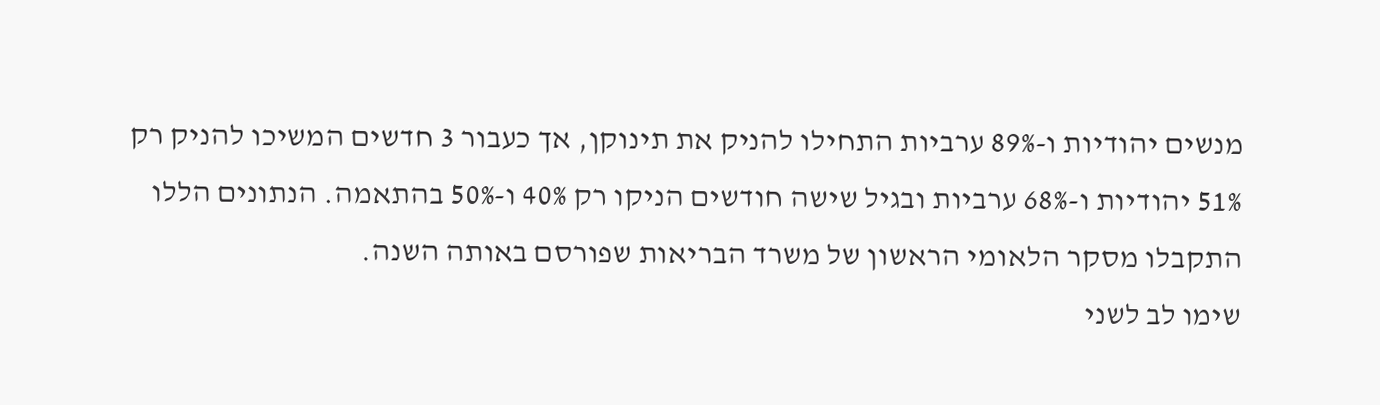מנשים יהודיות ו-89% ערביות התחילו להניק את תינוקן, אך כעבור 3 חדשים המשיכו להניק רק 51% יהודיות ו-68% ערביות ובגיל שישה חודשים הניקו רק 40% ו-50% בהתאמה. הנתונים הללו התקבלו מסקר הלאומי הראשון של משרד הבריאות שפורסם באותה השנה.
שימו לב לשני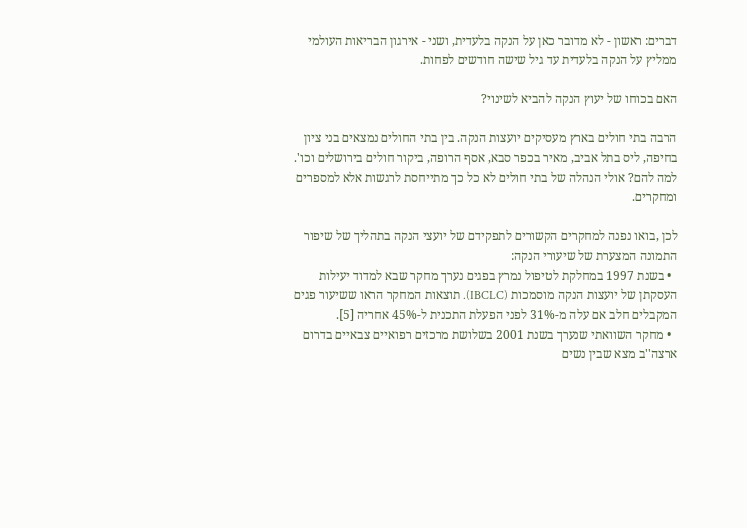דברים: ראשון - לא מדובר כאן על הנקה בלעדית, ושני - אירגון הבריאות העולמי ממליץ על הנקה בלעדית עד גיל שישה חודשים לפחות.

האם בכוחו של יעוץ הנקה להביא לשינוי?

הרבה בתי חולים בארץ מעסיקים יועצות הנקה. בין בתי החולים נמצאים בני ציון בחיפה, ליס בתל אביב, מאיר בכפר סבא, אסף הרופה, ביקור חולים בירושלים וכו'. למה להם? אולי הנהלה של בתי חולים לא כל כך מתייחסת לרגשות אלא למספרים ומחקרים.

לכן ,בואו נפנה למחקרים הקשורים לתפקידם של יועצי הנקה בתהליך של שיפור התמונה המצערת של שיעורי הנקה:
  • בשנת 1997 במחלקת לטיפול נמרץ בפגים נערך מחקר שבא למדוד יעילות העסקתן של יועצות הנקה מוסמכות (IBCLC). תוצאות המחקר הראו ששיעור פגים המקבלים חלב אם עלה מ-31% לפני הפעלת התכנית ל-45% אחריה [5].
  • מחקר השוואתי שנערך בשנת 2001 בשלושת מרכזים רפואיים צבאיים בדרום ארצה''ב מצא שבין נשים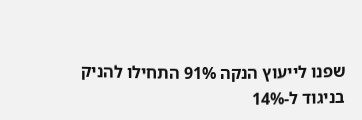שפנו לייעוץ הנקה 91% התחילו להניק בניגוד ל-14%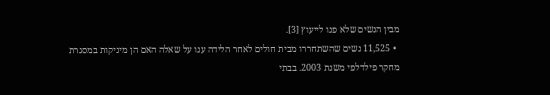מבין הנשים שלא פנו לייעוץ [3].
  • 11,525 נשים שהשתחררו מבית חולים לאחר הלידה ענו על שאלה האם הן מיניקות במסגרת מחקר פילדלפי משנת 2003. בבתי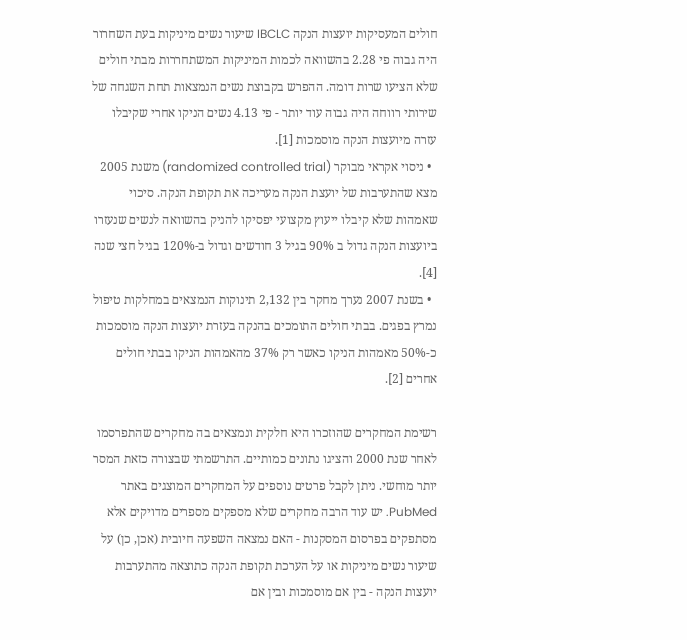חולים המעסיקות יועצות הנקה IBCLC שיעור נשים מיניקות בעת השחרור היה גבוה פי 2.28 בהשוואה לכמות המיניקות המשתחררות מבתי חולים שלא הציעו שרות דומה. ההפרש בקבוצת נשים הנמצאות תחת השגחה של שירותי רווחה היה גבוה עוד יותר - פי 4.13 נשים הניקו אחרי שקיבלו עזרה מיועצות הנקה מוסמכות [1].
  • ניסוי אקראי מבוקר (randomized controlled trial) משנת 2005 מצא שהתערבות של יועצת הנקה מעריכה את תקופת הנקה. סיכוי שאמהות שלא קיבלו ייעוץ מקצועי יפסיקו להניק בהשוואה לנשים שנעזרו ביועצות הנקה גדול ב 90% בגיל 3 חודשים וגדול ב-120% בגיל חצי שנה [4].
  • בשנת 2007 נערך מחקר בין 2,132 תינוקות הנמצאים במחלקות טיפול נמרץ בפגים. בבתי חולים התומכים בהנקה בעזרת יועצות הנקה מוסמכות כ-50% מאמהות הניקו כאשר רק 37% מהאמהות הניקו בבתי חולים אחרים [2].

רשימת המחקרים שהוזכרו היא חלקית ונמצאים בה מחקרים שהתפרסמו לאחר שנת 2000 והציגו נתונים כמותיים. התרשמתי שבצורה כזאת המסר יותר מוחשי. ניתן לקבל פרטים נוספים על המחקרים המוצגים באתר PubMed. יש עוד הרבה מחקרים שלא מספקים מספרים מדויקים אלא מסתפקים בפרסום המסקנות - האם נמצאה השפעה חיובית (אכן, כן) על שיעור נשים מיניקות או על הערכת תקופת הנקה כתוצאה מהתערבות יועצות הנקה - בין אם מוסמכות ובין אם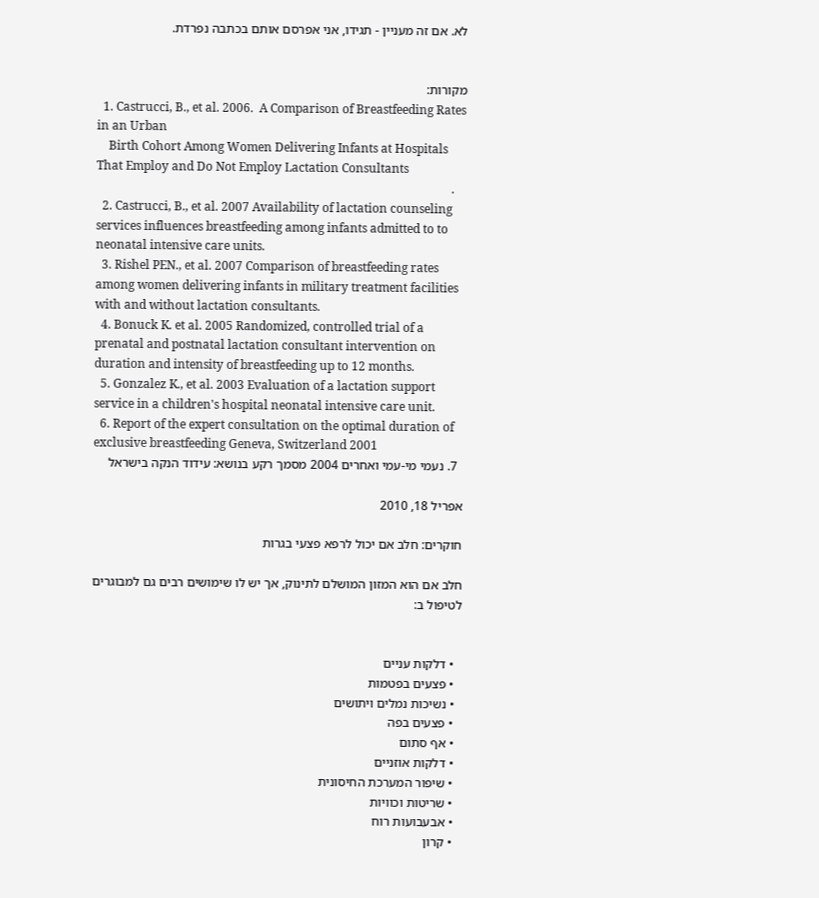לא. אם זה מעניין - תגידו, אני אפרסם אותם בכתבה נפרדת.


מקורות:
  1. Castrucci, B., et al. 2006.  A Comparison of Breastfeeding Rates in an Urban
    Birth Cohort Among Women Delivering Infants at Hospitals That Employ and Do Not Employ Lactation Consultants
    .
  2. Castrucci, B., et al. 2007 Availability of lactation counseling services influences breastfeeding among infants admitted to to neonatal intensive care units.
  3. Rishel PEN., et al. 2007 Comparison of breastfeeding rates among women delivering infants in military treatment facilities with and without lactation consultants.
  4. Bonuck K. et al. 2005 Randomized, controlled trial of a prenatal and postnatal lactation consultant intervention on duration and intensity of breastfeeding up to 12 months.
  5. Gonzalez K., et al. 2003 Evaluation of a lactation support service in a children's hospital neonatal intensive care unit.
  6. Report of the expert consultation on the optimal duration of exclusive breastfeeding Geneva, Switzerland 2001
  7. נעמי מי-עמי ואחרים 2004 מסמך רקע בנושא: עידוד הנקה בישראל

אפריל 18, 2010

חוקרים: חלב אם יכול לרפא פצעי בגרות

חלב אם הוא המזון המושלם לתינוק, אך יש לו שימושים רבים גם למבוגרים לטיפול ב:


  • דלקות עניים
  • פצעים בפטמות
  • נשיכות נמלים ויתושים
  • פצעים בפה
  • אף סתום
  • דלקות אוזניים
  • שיפור המערכת החיסונית
  • שריטות וכוויות
  • אבעבועות רוח
  • קרון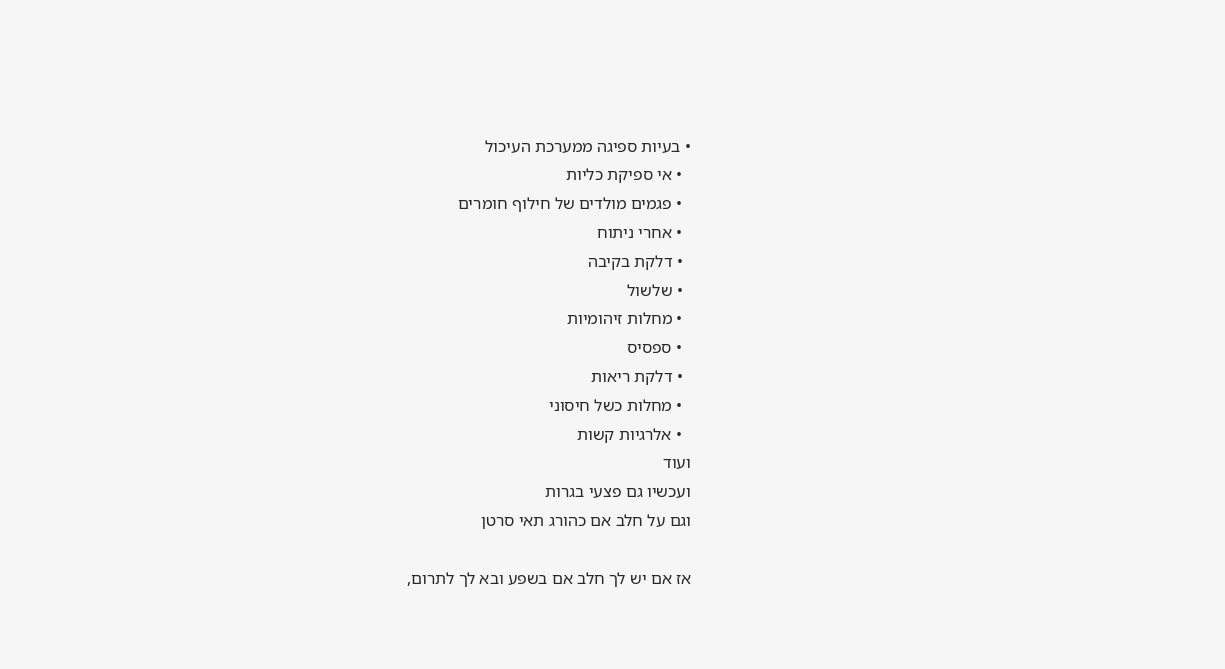• בעיות ספיגה ממערכת העיכול
  • אי ספיקת כליות
  • פגמים מולדים של חילוף חומרים
  • אחרי ניתוח
  • דלקת בקיבה
  • שלשול
  • מחלות זיהומיות
  • ספסיס
  • דלקת ריאות
  • מחלות כשל חיסוני
  • אלרגיות קשות
ועוד
ועכשיו גם פצעי בגרות
וגם על חלב אם כהורג תאי סרטן

אז אם יש לך חלב אם בשפע ובא לך לתרום,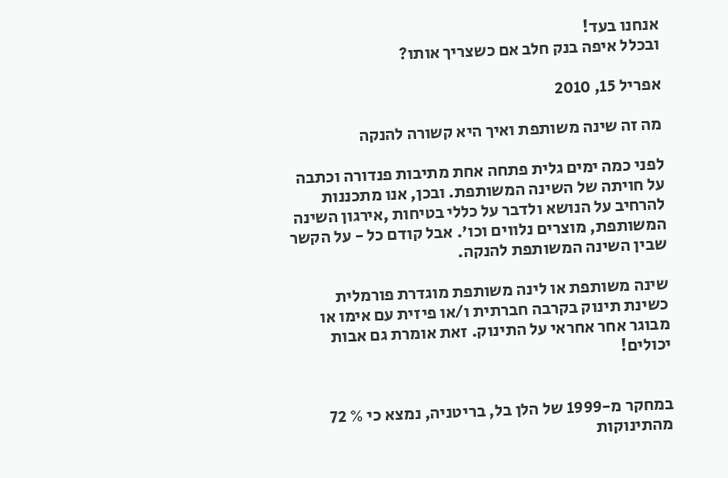אנחנו בעד!
ובכלל איפה בנק חלב אם כשצריך אותו?

אפריל 15, 2010

מה זה שינה משותפת ואיך היא קשורה להנקה

לפני כמה ימים גלית פתחה אחת מתיבות פנדורה וכתבה על חויתה של השינה המשותפת. ובכן, אנו מתכננות להרחיב על הנושא ולדבר על כללי בטיחות ,אירגון השינה המשותפת, מוצרים נלווים וכו'. אבל קודם כל - על הקשר שבין השינה המשותפת להנקה.

שינה משותפת או לינה משותפת מוגדרת פורמלית כשינת תינוק בקרבה חברתית ו/או פיזית עם אימו או מבוגר אחר אחראי על התינוק. זאת אומרת גם אבות יכולים!


במחקר מ-1999 של הלן בל, בריטניה, נמצא כי % 72 מהתינוקות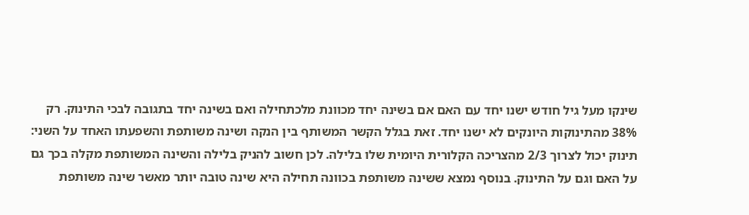שינקו מעל גיל חודש ישנו יחד עם האם אם בשינה יחד מכוונת מלכתחילה ואם בשינה יחד בתגובה לבכי התינוק. רק 38% מהתינוקות היונקים לא ישנו יחד. זאת בגלל הקשר המשותף בין הנקה ושינה משותפת והשפעתו האחד על השני: תינוק יכול לצרוך 2/3 מהצריכה הקלורית היומית שלו בלילה. לכן חשוב להניק בלילה והשינה המשותפת מקלה בכך גם על האם וגם על התינוק. בנוסף נמצא ששינה משותפת בכוונה תחילה היא שינה טובה יותר מאשר שינה משותפת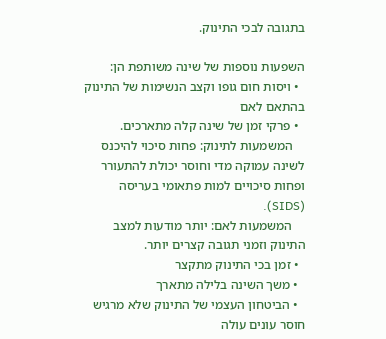בתגובה לבכי התינוק.

השפעות נוספות של שינה משותפת הן:
  • ויסות חום גופו וקצב הנשימות של התינוק בהתאם לאם
  • פרקי זמן של שינה קלה מתארכים.
    המשמעות לתינוק: פחות סיכוי להיכנס לשינה עמוקה מדי וחוסר יכולת להתעורר ופחות סיכויים למות פתאומי בעריסה (SIDS).
    המשמעות לאם: יותר מודעות למצב התינוק וזמני תגובה קצרים יותר.
  • זמן בכי התינוק מתקצר
  • משך השינה בלילה מתארך
  • הביטחון העצמי של התינוק שלא מרגיש חוסר עונים עולה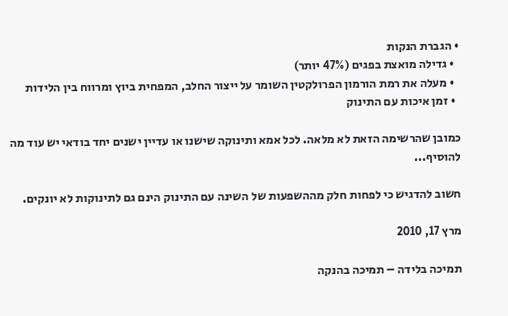• הגברת הנקות
  • גדילה מואצת בפגים (47% יותר)
  • מעלה את רמת הורמון הפרולקטין השומר על ייצור החלב, המפחית ביוץ ומרווח בין הלידות
  • זמן איכות עם התינוק

כמובן שהרשימה הזאת לא מלאה. לכל אמא ותינוקה שישנו או עדיין ישנים יחד בודאי יש עוד מה להוסיף...

חשוב להדגיש כי לפחות חלק מההשפעות של השינה עם התינוק הינם גם לתינוקות לא יונקים.

מרץ 17, 2010

תמיכה בלידה – תמיכה בהנקה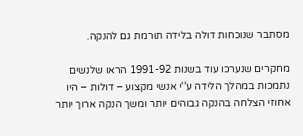מסתבר שנוכחות דולה בלידה תורמת גם להנקה.

מחקרים שנערכו עוד בשנות 1991-92 הראו שלנשים נתמכות במהלך הלידה ע''י אנשי מקצוע – דולות – היו אחוזי הצלחה בהנקה גבוהים יותר ומשך הנקה ארוך יותר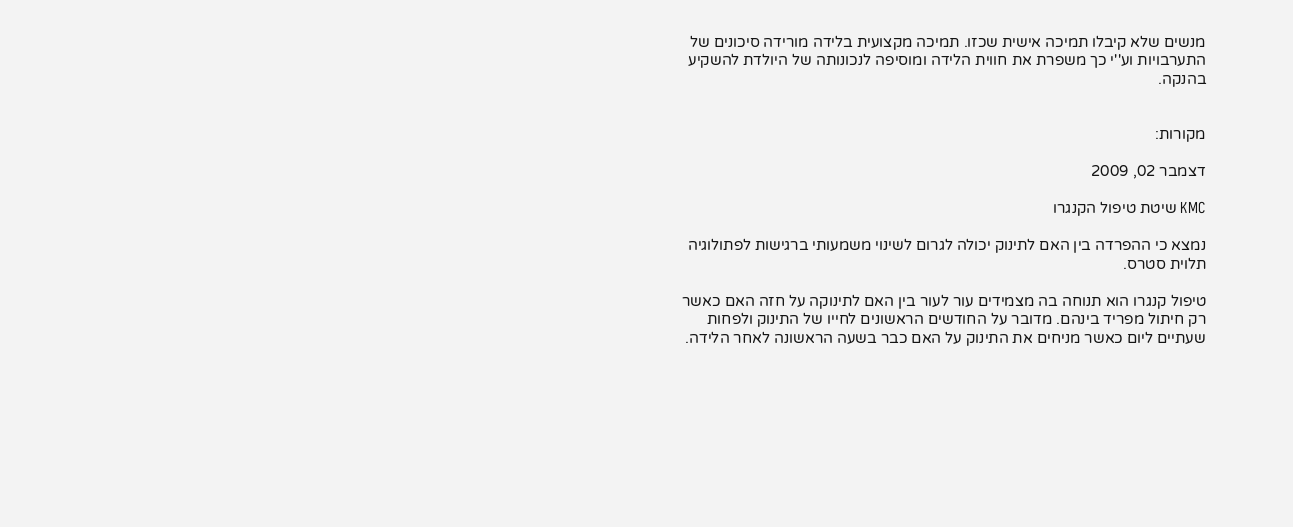מנשים שלא קיבלו תמיכה אישית שכזו. תמיכה מקצועית בלידה מורידה סיכונים של התערבויות וע''י כך משפרת את חווית הלידה ומוסיפה לנכונותה של היולדת להשקיע בהנקה.


מקורות:

דצמבר 02, 2009

KMC שיטת טיפול הקנגרו

נמצא כי ההפרדה בין האם לתינוק יכולה לגרום לשינוי משמעותי ברגישות לפתולוגיה תלוית סטרס.

טיפול קנגרו הוא תנוחה בה מצמידים עור לעור בין האם לתינוקה על חזה האם כאשר רק חיתול מפריד בינהם. מדובר על החודשים הראשונים לחייו של התינוק ולפחות שעתיים ליום כאשר מניחים את התינוק על האם כבר בשעה הראשונה לאחר הלידה.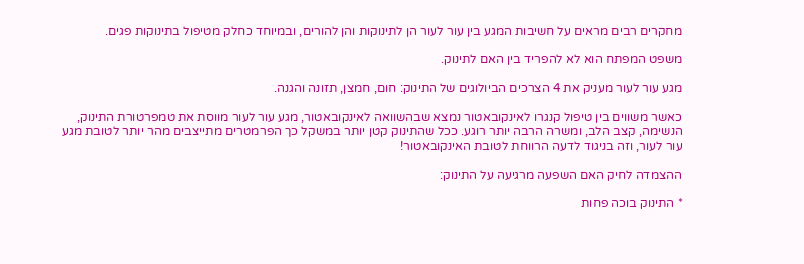מחקרים רבים מראים על חשיבות המגע בין עור לעור הן לתינוקות והן להורים, ובמיוחד כחלק מטיפול בתינוקות פגים.

משפט המפתח הוא לא להפריד בין האם לתינוק.

מגע עור לעור מעניק את 4 הצרכים הביולוגים של התינוק: חום, חמצן, תזונה והגנה.

כאשר משווים בין טיפול קנגרו לאינקובאטור נמצא שבהשוואה לאינקובאטור, מגע עור לעור מווסת את טמפרטורת התינוק, הנשימה, קצב הלב, ומשרה הרבה יותר רוגע. ככל שהתינוק קטן יותר במשקל כך הפרמטרים מתייצבים מהר יותר לטובת מגע עור לעור, וזה בניגוד לדעה הרווחת לטובת האינקובאטור!

ההצמדה לחיק האם השפעה מרגיעה על התינוק:

* התינוק בוכה פחות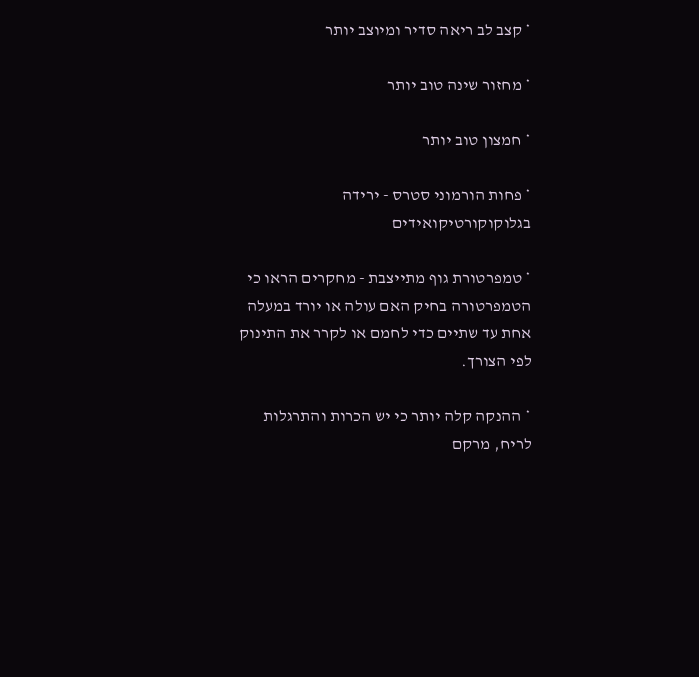* קצב לב ריאה סדיר ומיוצב יותר

* מחזור שינה טוב יותר

* חמצון טוב יותר

* פחות הורמוני סטרס - ירידה בגלוקוקורטיקואידים

* טמפרטורת גוף מתייצבת - מחקרים הראו כי הטמפרטורה בחיק האם עולה או יורד במעלה אחת עד שתיים כדי לחמם או לקרר את התינוק לפי הצורך.

* ההנקה קלה יותר כי יש הכרות והתרגלות לריח, מרקם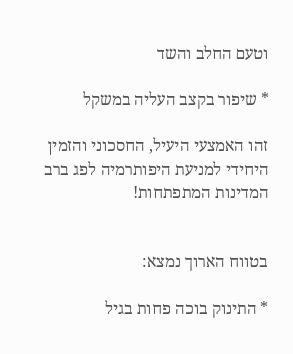וטעם החלב והשד

* שיפור בקצב העליה במשקל

זהו האמצעי היעיל, החסכוני והזמין היחידי למניעת היפותרמיה לפג ברב המדינות המתפתחות!


בטווח הארוך נמצא:

* התינוק בוכה פחות בגיל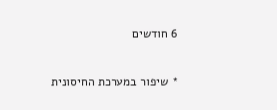6 חודשים

* שיפור במערכת החיסונית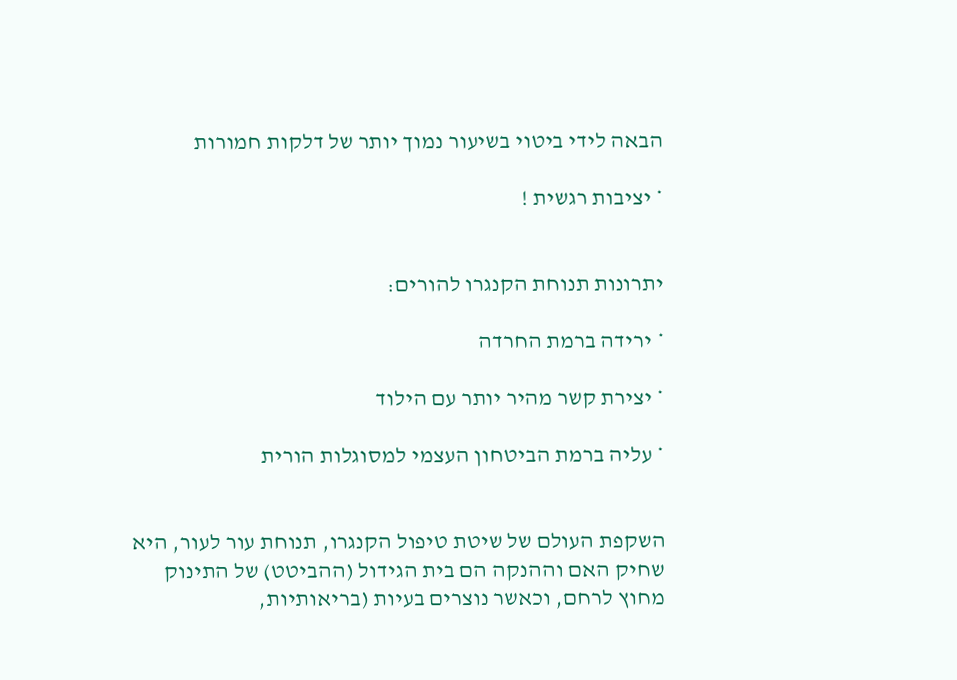הבאה לידי ביטוי בשיעור נמוך יותר של דלקות חמורות

* יציבות רגשית !


יתרונות תנוחת הקנגרו להורים:

* ירידה ברמת החרדה

* יצירת קשר מהיר יותר עם הילוד

* עליה ברמת הביטחון העצמי למסוגלות הורית


השקפת העולם של שיטת טיפול הקנגרו, תנוחת עור לעור, היא שחיק האם וההנקה הם בית הגידול (ההביטט) של התינוק מחוץ לרחם, וכאשר נוצרים בעיות (בריאותיות,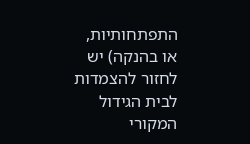התפתחותיות, או בהנקה) יש לחזור להצמדות לבית הגידול המקורי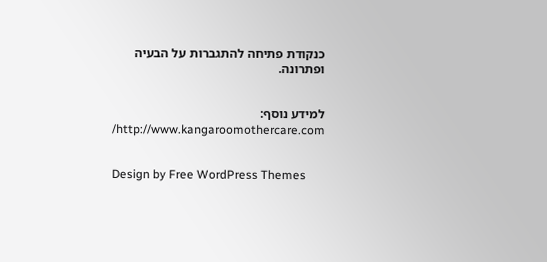כנקודת פתיחה להתגברות על הבעיה ופתרונה.


למידע נוסף: http://www.kangaroomothercare.com/


Design by Free WordPress Themes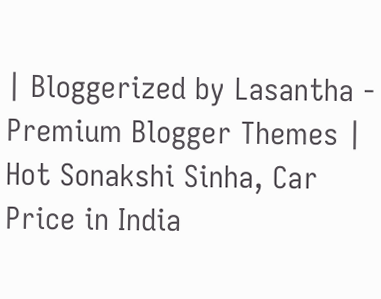| Bloggerized by Lasantha - Premium Blogger Themes | Hot Sonakshi Sinha, Car Price in India